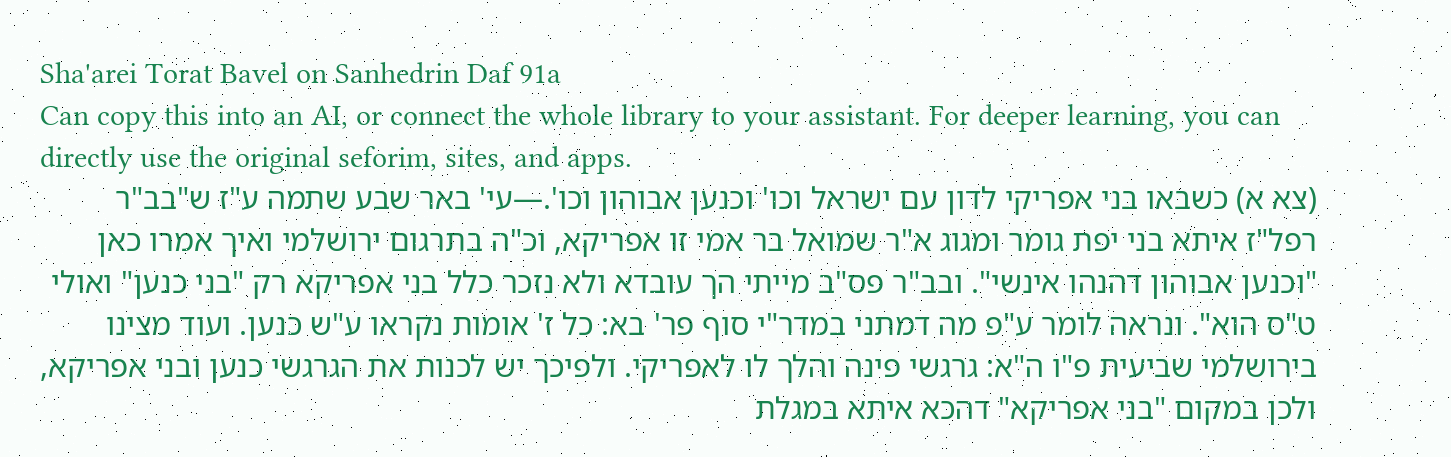Sha'arei Torat Bavel on Sanhedrin Daf 91a
Can copy this into an AI, or connect the whole library to your assistant. For deeper learning, you can directly use the original seforim, sites, and apps.
(צא א) כשבאו בני אפריקי לדון עם ישראל וכו' וכנען אבוהון וכו'.—עי' באר שבע שתמה ע"ז ש"בב"ר רפל"ז איתא בני יפת גומר ומגוג א"ר שמואל בר אמי זו אפריקא, וכ"ה בתרגום ירושלמי ואיך אמרו כאן "וכנען אבוהון דהנהו אינשי". ובב"ר פס"ב מייתי הך עובדא ולא נזכר כלל בני אפריקא רק "בני כנען" ואולי ט"ס הוא". ונראה לומר ע"פ מה דמתני במדר"י סוף פר' בא: כל ז' אומות נקראו ע"ש כנען. ועוד מצינו בירושלמי שביעית פ"ו ה"א: גרגשי פינה והלך לו לאפריקי. ולפיכך יש לכנות את הגרגשי כנען ובני אפריקא, ולכן במקום "בני אפריקא" דהכא איתא במגלת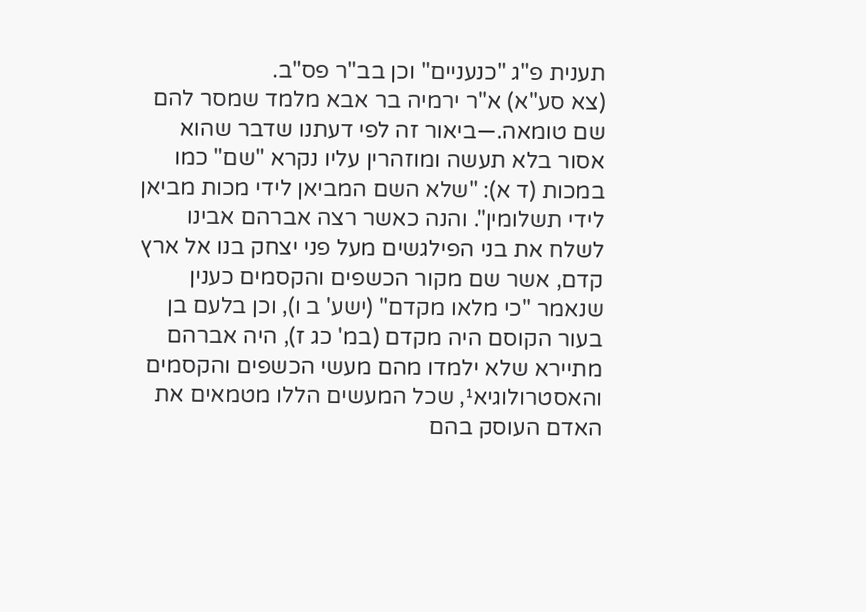תענית פ"ג "כנעניים" וכן בב"ר פס"ב.
(צא סע"א) א"ר ירמיה בר אבא מלמד שמסר להם שם טומאה.—ביאור זה לפי דעתנו שדבר שהוא אסור בלא תעשה ומוזהרין עליו נקרא "שם" כמו במכות (ד א): "שלא השם המביאן לידי מכות מביאן לידי תשלומין". והנה כאשר רצה אברהם אבינו לשלח את בני הפילגשים מעל פני יצחק בנו אל ארץ קדם, אשר שם מקור הכשפים והקסמים כענין שנאמר "כי מלאו מקדם" (ישע' ב ו), וכן בלעם בן בעור הקוסם היה מקדם (במ' כג ז), היה אברהם מתיירא שלא ילמדו מהם מעשי הכשפים והקסמים והאסטרולוגיא¹, שכל המעשים הללו מטמאים את האדם העוסק בהם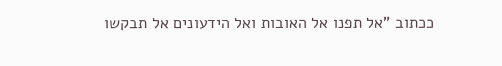ככתוב "אל תפנו אל האובות ואל הידעונים אל תבקשו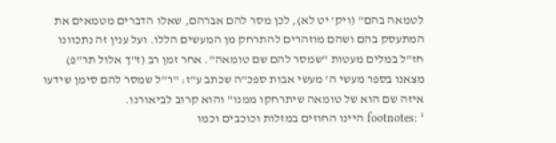לטמאה בהם" (ויק' יט לא), לכן מסר להם אברהם, שאלו הדברים מטמאים את המתעסק בהם ושהם מוזהרים להתרחק מן המעשים הללו. ועל ענין זה נתכוונו חז"ל במלים מעטות "שמסר להם שם טומאה". אחר זמן רב (ז"ך אלול תר"פ) מצאנו בספר מעשי ה' מעשי אבות ספכ"ה שכתב ע"ז: "ר"ל שמסר להם סימן שידעו איזה שם הוא של טומאה שיתרחקו ממנו" והוא קרוב לביאורנו.
footnotes: ¹ היינו החוזים במזלות וכוכבים וכמו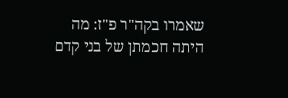שאמרו בקה"ר פ"ז: מה היתה חכמתן של בני קדם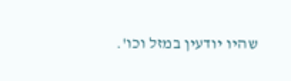שהיו יודעין במזל וכו'.